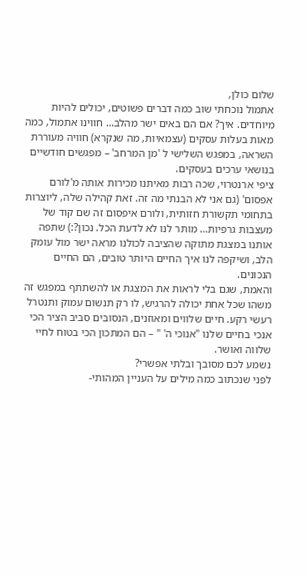שלום כולן,
אתמול נוכחתי שוב כמה דברים פשוטים, יכולים להיות מיוחדים. איך? אם הם באים ישר מהלב… חווינו אתמול, כמה מאות בעלות עסקים (עצמאיות, מה שנקרא) חוויה מעוררת השראה, במפגש השלישי ל 'מן המרחב' – מפגשים חודשיים בנושאי ערכים בעסקים.
ציפי ארנטרוי, שכה רבות מאיתנו מכירות אותה מ'לורם אפסום' (גם אני לא הבנתי מה זה. זאת קהילה שלה, ליוצרות בתחומי תקשורת חזותית, ולורם איפסום זה שם קוד של מעצבות גרפיות… מותר לנו לא לדעת הכל. נכון?:) שתפה אותנו במצגת מתוקה שהציבה לכולנו מראה ישר מול עומק הלב, ושיקפה לנו איך החיים היותר טובים, הם החיים הנכונים.
והאמת, שגם בלי לראות את המצגת או להשתתף במפגש זה משהו שכל אחת יכולה להרגיש, לו רק תנשום עמוק ותנטרל רעשי רקע. חיים שלווים ומאוזנים, הנסובים סביב הציר הכי אנכי בחיים שלנו "אנוכי ה' " – הם המתכון הכי בטוח לחיי שלווה ואושר.
נשמע לכם מסובך ובלתי אפשרי?
לפני שנכתוב כמה מילים על העניין המהותי-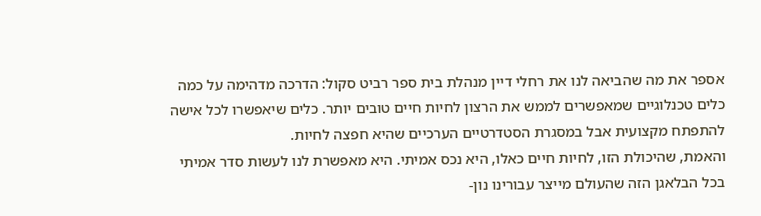אספר את מה שהביאה לנו את רחלי דיין מנהלת בית ספר רביט סקול: הדרכה מדהימה על כמה כלים טכנלוגיים שמאפשרים לממש את הרצון לחיות חיים טובים יותר. כלים שיאפשרו לכל אישה להתפתח מקצועית אבל במסגרת הסטדרטיים הערכיים שהיא חפצה לחיות.
והאמת, שהיכולת הזו, לחיות חיים כאלו, היא נכס אמיתי. היא מאפשרת לנו לעשות סדר אמיתי בכל הבלאגן הזה שהעולם מייצר עבורינו נון-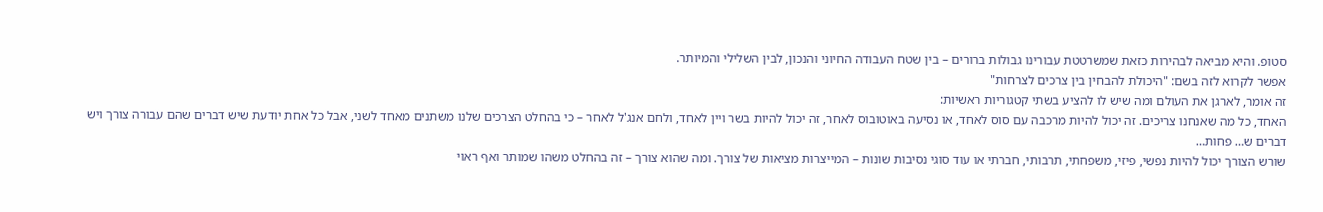סטופ. והיא מביאה לבהירות כזאת שמשרטטת עבורינו גבולות ברורים – בין שטח העבודה החיוני והנכון, לבין השלילי והמיותר.
אפשר לקרוא לזה בשם: "היכולת להבחין בין צרכים לצרחות"
זה אומר, לארגן את העולם ומה שיש לו להציע בשתי קטגוריות ראשיות:
האחד, כל מה שאנחנו צריכים. זה יכול להיות מרכבה עם סוס לאחד, או נסיעה באוטובוס לאחר, זה יכול להיות בשר ויין לאחד, ולחם אנג'ל לאחר – כי בהחלט הצרכים שלנו משתנים מאחד לשני, אבל כל אחת יודעת שיש דברים שהם עבורה צורך ויש דברים ש… פחות…
שורש הצורך יכול להיות נפשי, פיזי, משפחתי, תרבותי, חברתי או עוד סוגי נסיבות שונות – המייצרות מציאות של צורך. ומה שהוא צורך – זה בהחלט משהו שמותר ואף ראוי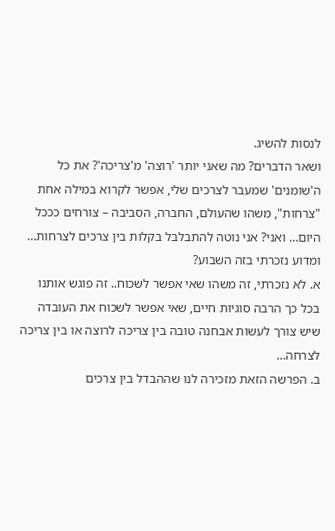לנסות להשיג.
ושאר הדברים? מה שאני יותר 'רוצה' מ'צריכה'? את כל ה'שומנים' שמעבר לצרכים שלי, אפשר לקרוא במילה אחת "צרחות", משהו שהעולם, החברה, הסביבה – צורחים כככל היום… ואני? אני נוטה להתבלבל בקלות בין צרכים לצרחות…
ומדוע נזכרתי בזה השבוע?
א. לא נזכרתי, זה משהו שאי אפשר לשכוח.. זה פוגש אותנו בכל כך הרבה סוגיות חיים, שאי אפשר לשכוח את העובדה שיש צורך לעשות אבחנה טובה בין צריכה לרוצה או בין צריכה לצרחה…
ב. הפרשה הזאת מזכירה לנו שההבדל בין צרכים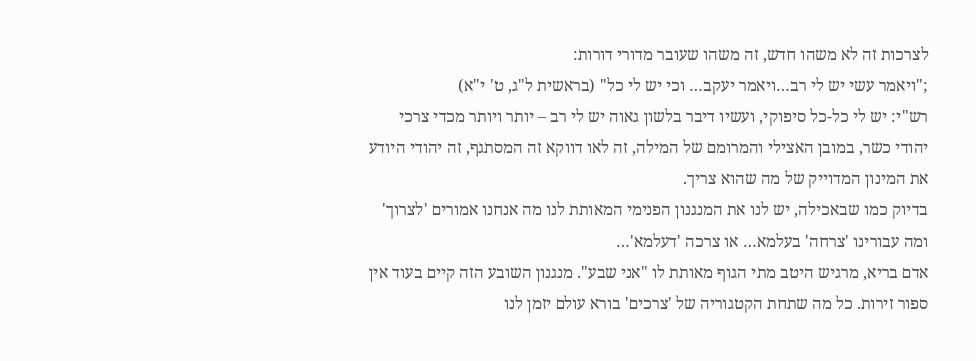לצרכות זה לא משהו חדש, זה משהו שעובר מדורי דורות:
;"ויאמר עשי יש לי רב…ויאמר יעקב… וכי יש לי כל" (בראשית ל"ג, ט' י"א)
רש"י: יש לי כל-כל סיפוקי, ועשיו דיבר בלשון גאוה יש לי רב – יותר ויותר מכדי צרכי
יהודי כשר, במובן האצילי והמרומם של המילה, זה לאו דווקא זה המסתגף, זה יהודי היודע את המינון המדוייק של מה שהוא צריך.
בדיוק כמו שבאכילה, יש לנו את המנגנון הפנימי המאותת לנו מה אנחנו אמורים 'לצרוך' ומה עבורינו 'צרחה' בעלמא… או צרכה 'דעלמא'…
אדם בריא, מרגיש היטב מתי הגוף מאותת לו "אני שבע". מנגנון השובע הזה קיים בעוד אין ספור זירות. כל מה שתחת הקטגוריה של 'צרכים' בורא עולם יזמן לנו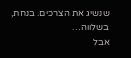שנשיג את הצרכים. בנחת, בשלווה…
אבל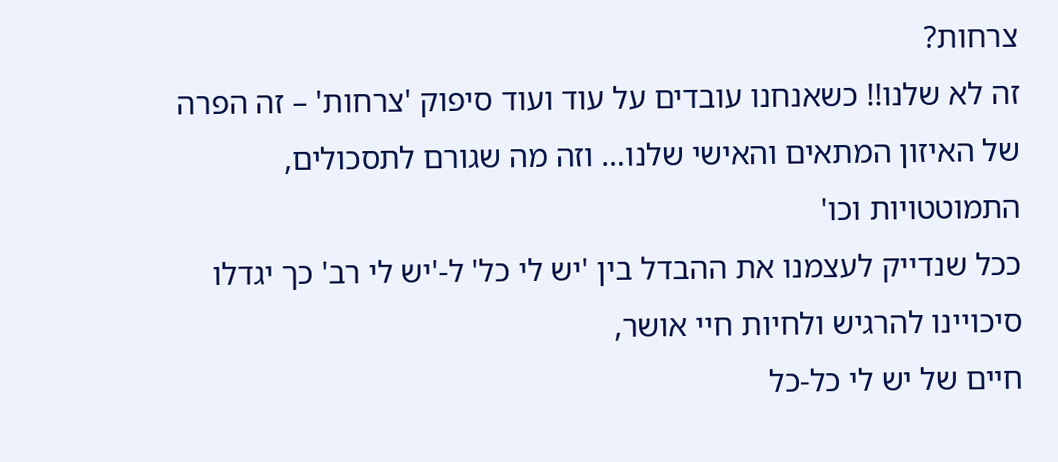צרחות?
זה לא שלנו!! כשאנחנו עובדים על עוד ועוד סיפוק 'צרחות' – זה הפרה של האיזון המתאים והאישי שלנו… וזה מה שגורם לתסכולים, התמוטטויות וכו'
ככל שנדייק לעצמנו את ההבדל בין 'יש לי כל' ל-'יש לי רב' כך יגדלו סיכויינו להרגיש ולחיות חיי אושר,
חיים של יש לי כל-כל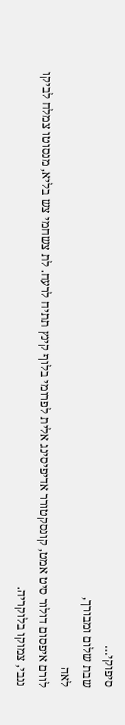סיפוקי…
שבת שלום ומבורך,
לאה
לורם איפסום דולור סיט אמט, קונסקטורר אדיפיסינג אלית לפרומי בלוף קינץ תתיח לרעח. לת צשחמי צש בליא, מנסוטו צמלח לביקו ננבי, צמוקו בלוקריה.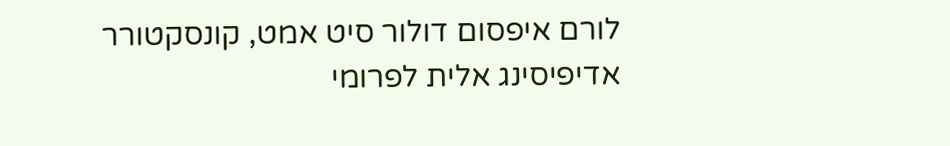לורם איפסום דולור סיט אמט, קונסקטורר אדיפיסינג אלית לפרומי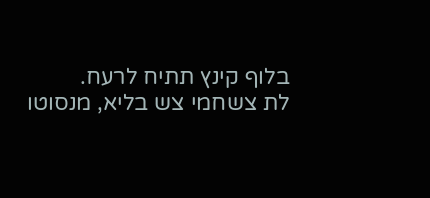בלוף קינץ תתיח לרעח.
לת צשחמי צש בליא, מנסוטו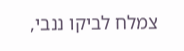צמלח לביקו ננבי,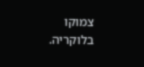צמוקו בלוקריה.